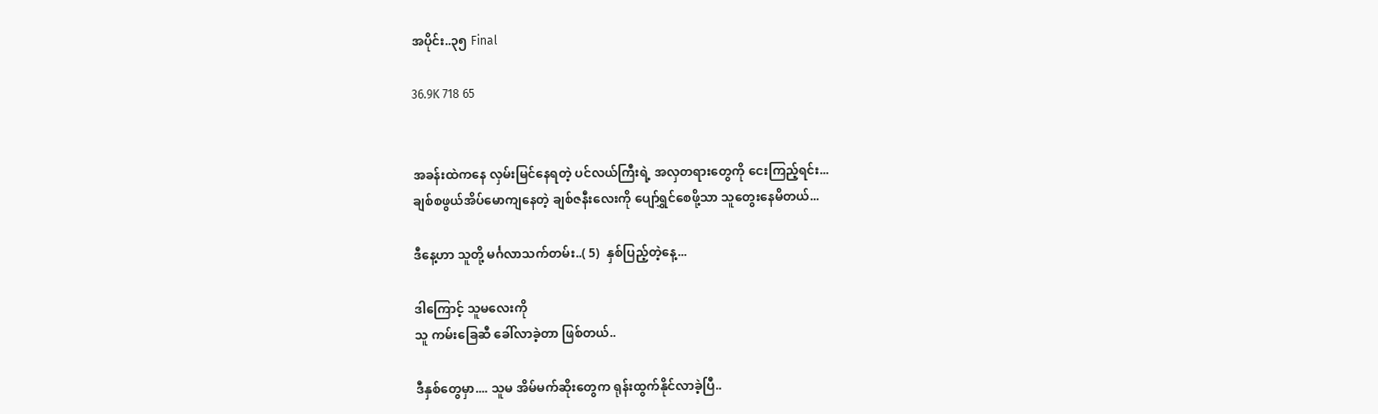အပိုင်း..၃၅ Final

36.9K 718 65


အခန်းထဲကနေ လှမ်းမြင်နေရတဲ့ ပင်လယ်ကြီးရဲ့ အလှတရားတွေကို ငေးကြည့်ရင်း...
ချစ်စဖွယ်အိပ်မောကျနေတဲ့ ချစ်ဇနီးလေးကို ပျော်ရွှင်စေဖို့သာ သူတွေးနေမိတယ်...

ဒီနေ့ဟာ သူတို့ မင်္ဂလာသက်တမ်း..( 5)  နှစ်ပြည့်တဲ့နေ့...

ဒါကြောင့် သူမလေးကို
သူ ကမ်းခြေဆီ ခေါ်လာခဲ့တာ ဖြစ်တယ်..

ဒီနှစ်တွေမှာ.... သူမ အိမ်မက်ဆိုးတွေက ရုန်းထွက်နိုင်လာခဲ့ပြီ..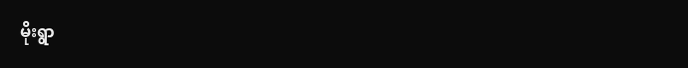မိုးရွာ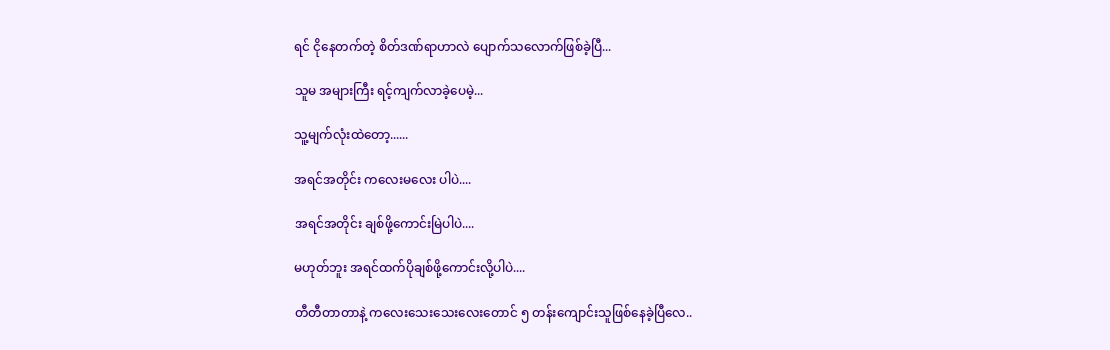ရင် ငိုနေတက်တဲ့ စိတ်ဒဏ်ရာဟာလဲ ပျောက်သလောက်ဖြစ်ခဲ့ပြီ...

သူမ အများကြီး ရင့်ကျက်လာခဲ့ပေမဲ့...

သူ့မျက်လုံးထဲတော့......

အရင်အတိုင်း ကလေးမလေး ပါပဲ....

အရင်အတိုင်း ချစ်ဖို့ကောင်းမြဲပါပဲ....

မဟုတ်ဘူး အရင်ထက်ပိုချစ်ဖို့ကောင်းလို့ပါပဲ....

တီတီတာတာနဲ့ ကလေးသေးသေးလေးတောင် ၅ တန်းကျောင်းသူဖြစ်နေခဲ့ပြီလေ..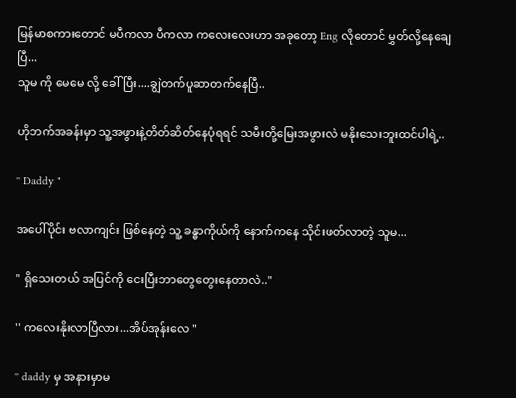မြန်မာစကားတောင် မပီကလာ ပီကလာ ကလေးလေးဟာ အခုတော့ Eng လိုတောင် မွှတ်လို့နေချေပြီ...
သူမ ကို မေမေ လို့ ခေါ်ပြီး....ချွဲတက်ပူဆာတက်နေပြီ..

ဟိုဘက်အခန်းမှာ သူ့အဖွားနဲ့တိတ်ဆိတ်နေပုံရရင် သမီးတို့မြေးအဖွားလဲ မနိုးသေးဘူးထင်ပါရဲ့..

'' Daddy "

အပေါ်ပိုင်း ဗလာကျင်း ဖြစ်နေတဲ့ သူ့ ခန္ဓာကိုယ်ကို နောက်ကနေ သိုင်းဖတ်လာတဲ့ သူမ...

" ရှိသေးတယ် အပြင်ကို ငေးပြီးဘာတွေတွေးနေတာလဲ.."

'' ကလေးနိုးလာပြီလား...အိပ်အုန်းလေ "

'' daddy မှ အနားမှာမ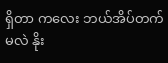ရှိတာ ကလေး ဘယ်အိပ်တက်မလဲ နိုး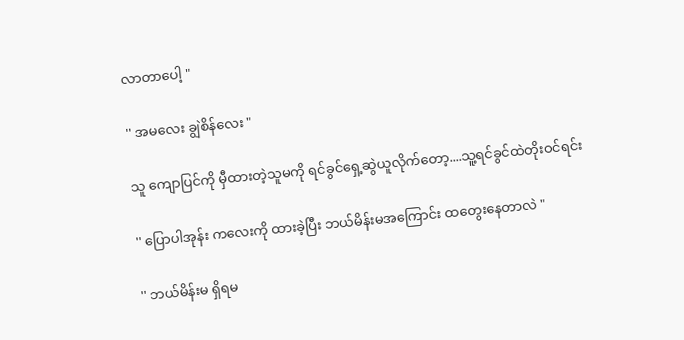လာတာပေါ့ "

'' အမလေး ချွဲစိန်လေး "

သူ ကျောပြင်ကို မှီထားတဲ့သူမကို ရင်ခွင်ရှေ့ဆွဲယူလိုက်တော့....သူ့ရင်ခွင်ထဲတိုးဝင်ရင်း

'' ပြောပါအုန်း ကလေးကို ထားခဲ့ပြီး ဘယ်မိန်းမအကြောင်း ထတွေးနေတာလဲ "

'' ဘယ်မိန်းမ ရှိရမ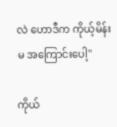လဲ ဟောဒီက ကိုယ့်မိန်းမ အကြောင်းပေါ့''

ကိုယ်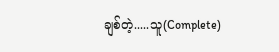ချစ်တဲ့.....သူ(Complete)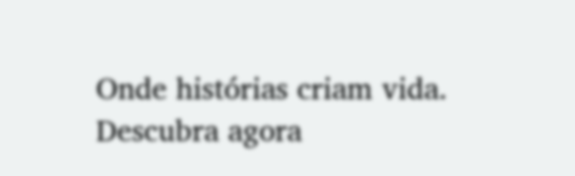Onde histórias criam vida. Descubra agora